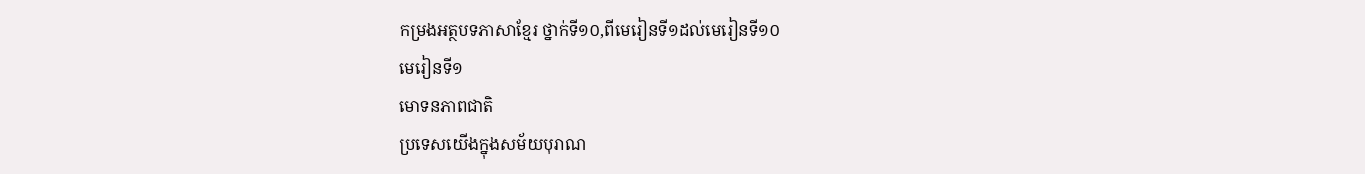កម្រងអត្ថបទភាសាខ្មែរ ថ្នាក់ទី១០,ពីមេរៀនទី១ដល់មេរៀនទី១០
មេរៀនទី១
មោទនភាពជាតិ
ប្រទេសយើងក្នុងសម័យបុរាណ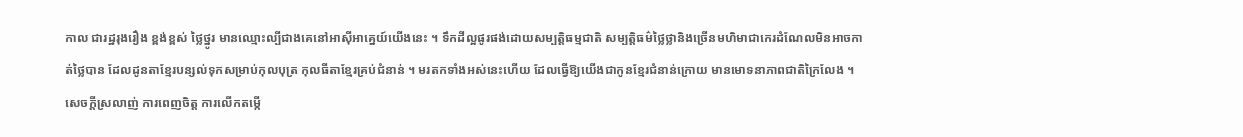កាល ជារដ្ឋរុងរឿង ខ្ពង់ខ្ពស់ ថ្លៃថ្នូរ មានឈ្មោះល្បីជាងគេនៅអាស៊ីអាគ្នេយ៍យើងនេះ ។ ទឹកដីល្អផូរផង់ដោយសម្បត្តិធម្មជាតិ សម្បត្តិធម៌ថ្លៃថ្លានិងច្រើនមហិមាជាកេរដំណែលមិនអាចកាត់ថ្លៃបាន ដែលដូនតាខ្មែរបន្សល់ទុកសម្រាប់កុលបុត្រ កុលធីតាខ្មែរគ្រប់ជំនាន់ ។ មរតកទាំងអស់នេះហើយ ដែលធ្វើឱ្យយើងជាកូនខ្មែរជំនាន់ក្រោយ មានមោទនាភាពជាតិក្រៃលែង ។
សេចក្ដីស្រលាញ់ ការពេញចិត្ត ការលើកតម្កើ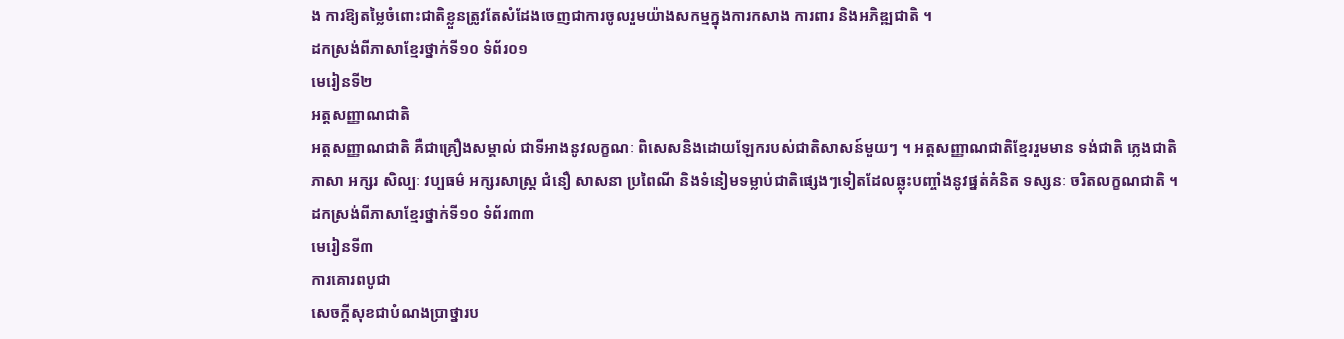ង ការឱ្យតម្លៃចំពោះជាតិខ្លួនត្រូវតែសំដែងចេញជាការចូលរួមយ៉ាងសកម្មក្នុងការកសាង ការពារ និងអភិឌ្ឍជាតិ ។
ដកស្រង់ពីភាសាខ្មែរថ្នាក់ទី១០ ទំព័រ០១
មេរៀនទី២
អត្តសញ្ញាណជាតិ
អត្តសញ្ញាណជាតិ គឺជាគ្រឿងសម្គាល់ ជាទីអាងនូវលក្ខណៈ ពិសេសនិងដោយឡែករបស់ជាតិសាសន៍មួយៗ ។ អត្តសញ្ញាណជាតិខ្មែររួមមាន ទង់ជាតិ ភ្លេងជាតិ ភាសា អក្សរ សិល្បៈ វប្បធម៌ អក្សរសាស្ដ្រ ជំនឿ សាសនា ប្រពៃណី និងទំនៀមទម្លាប់ជាតិផ្សេងៗទៀតដែលឆ្លុះបញ្ចាំងនូវផ្នត់គំនិត ទស្សនៈ ចរិតលក្ខណជាតិ ។
ដកស្រង់ពីភាសាខ្មែរថ្នាក់ទី១០ ទំព័រ៣៣
មេរៀនទី៣
ការគោរពបូជា
សេចក្ដីសុខជាបំណងប្រាថ្នារប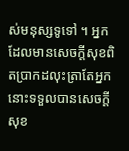ស់មនុស្សទូទៅ ។ អ្នកដែលមានសេចក្ដីសុខពិតប្រាកដលុះត្រាតែអ្នកនោះទទួលបានសេចក្ដីសុខ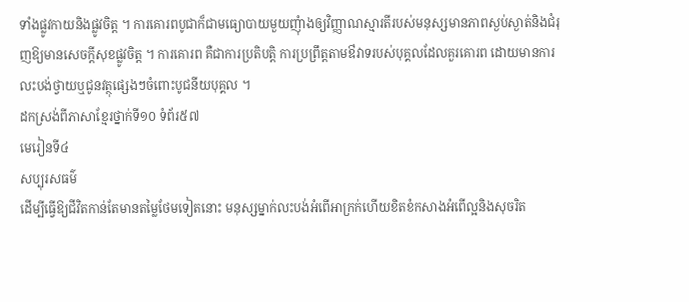ទាំងផ្លូវកាយនិងផ្លូវចិត្ត ។ ការគោរពបូជាក៏ជាមធ្យោបាយមួយញុំាងឲ្យវិញ្ញាណស្មារតីរបស់មនុស្សមានភាពស្ងប់ស្ងាត់និងជំរុញឱ្យមានសេចក្ដីសុខផ្លូវចិត្ត ។ ការគោរព គឺជាការប្រតិបត្តិ ការប្រព្រឹត្តតាមឳវាទរបស់បុគ្គលដែលគួរគោរព ដោយមានការលះបង់ថ្វាយឬជូនវត្ថុផ្សេងៗចំពោះបូជនីយបុគ្គល ។
ដកស្រង់ពីភាសាខ្មែរថ្នាក់ទី១០ ទំព័រ៥៧
មេរៀនទី៤
សប្បុរសធម៌
ដើម្បីធ្វើឱ្យជីវិតកាន់តែមានតម្លៃថែមទៀតនោះ មនុស្សម្នាក់លះបង់អំពើអាក្រក់ហើយខិតខំកសាងអំពើល្អនិងសុចរិត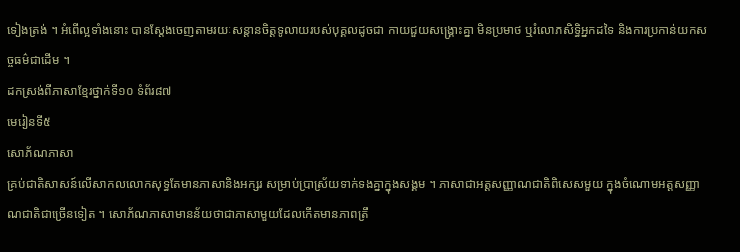ទៀងត្រង់ ។ អំពើល្អទាំងនោះ បានស្ដែងចេញតាមរយៈសន្ដានចិត្តទូលាយរបស់បុគ្គលដូចជា កាយជួយសង្គ្រោះគ្នា មិនប្រមាថ ឬរំលោភសិទ្ធិអ្នកដទៃ និងការប្រកាន់យកសច្ចធម៌ជាដើម ។
ដកស្រង់ពីភាសាខ្មែរថ្នាក់ទី១០ ទំព័រ៨៧
មេរៀនទី៥
សោភ័ណភាសា
គ្រប់ជាតិសាសន៍លើសាកលលោកសុទ្ធតែមានភាសានិងអក្សរ សម្រាប់ប្រាស្រ័យទាក់ទងគ្នាក្នុងសង្គម ។ ភាសាជាអត្តសញ្ញាណជាតិពិសេសមួយ ក្នុងចំណោមអត្តសញ្ញាណជាតិជាច្រើនទៀត ។ សោភ័ណភាសាមានន័យថាជាភាសាមួយដែលកើតមានភាពត្រឹ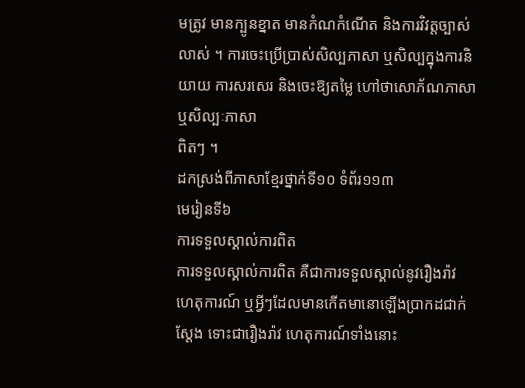មត្រូវ មានក្បូនខ្នាត មានកំណកំណើត និងការវិវត្តច្បាស់លាស់ ។ ការចេះប្រើប្រាស់សិល្បភាសា ឬសិល្បក្នុងការនិយាយ ការសរសេរ និងចេះឱ្យតម្លៃ ហៅថាសោភ័ណភាសា ឬសិល្បៈភាសា
ពិតៗ ។
ដកស្រង់ពីភាសាខ្មែរថ្នាក់ទី១០ ទំព័រ១១៣
មេរៀនទី៦
ការទទួលស្គាល់ការពិត
ការទទួលស្គាល់ការពិត គឺជាការទទួលស្គាល់នូវរឿងរ៉ាវ ហេតុការណ៍ ឬអ្វីៗដែលមានកើតមានោឡើងប្រាកដជាក់ស្ដែង ទោះជារឿងរ៉ាវ ហេតុការណ៍ទាំងនោះ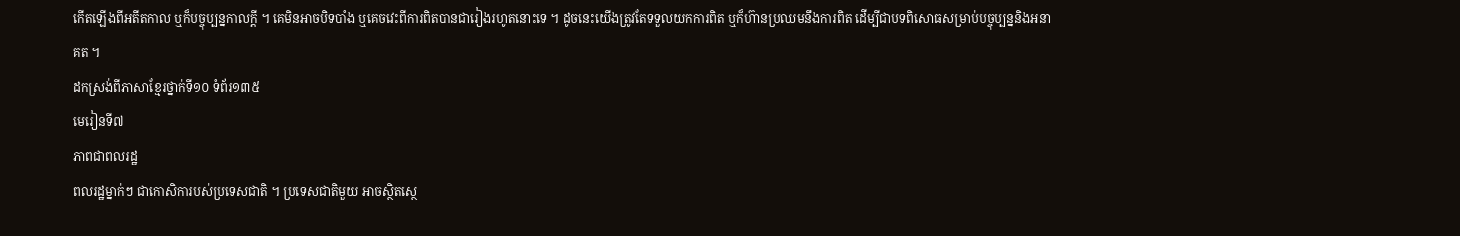កើតឡើងពីអតីតកាល ឬក៏បច្ចុប្បន្នកាលក្ដី ។ គេមិនអាចបិទបាំង ឬគេចវេះពីការពិតបានជារៀងរហូតនោះទេ ។ ដូចនេះយើងត្រូវតែទទួលយកការពិត ឬក៏ហ៊ានប្រឈមនឹងការពិត ដើម្បីជាបទពិសោធសម្រាប់បច្ចុប្បន្ននិងអនាគត ។
ដកស្រង់ពីភាសាខ្មែរថ្នាក់ទី១០ ទំព័រ១៣៥
មេរៀនទី៧
ភាពជាពលរដ្ឋ
ពលរដ្ឋម្នាក់ៗ ជាកោសិការបស់ប្រទេសជាតិ ។ ប្រទេសជាតិមួយ អាចស្ថិតស្ថេ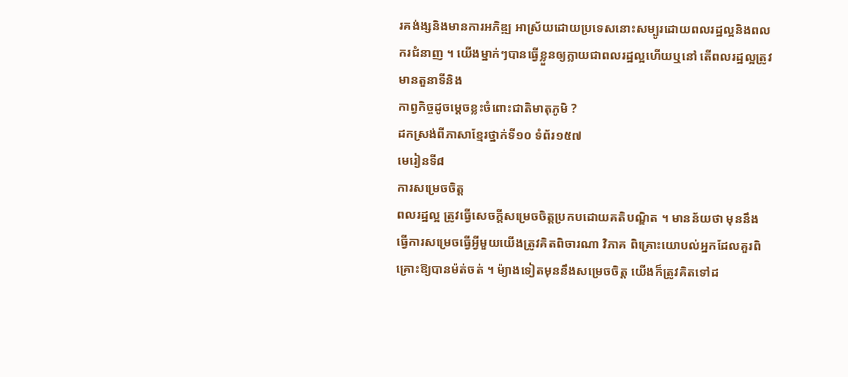រគង់ង្សនិងមានការអភិឌ្ឍ អាស្រ័យដោយប្រទេសនោះសម្បូរដោយពលរដ្ឋល្អនិងពលករជំនាញ ។ យើងម្នាក់ៗបានធ្វើខ្លួនឲ្យក្លាយជាពលរដ្ឋល្អហើយឬនៅ តើពលរដ្ឋល្អត្រូវមានតួនាទីនិង
កាព្វកិច្ចដូចម្ដេចខ្លះចំពោះជាតិមាតុភូមិ ?
ដកស្រង់ពីភាសាខ្មែរថ្នាក់ទី១០ ទំព័រ១៥៧
មេរៀនទី៨
ការសម្រេចចិត្ត
ពលរដ្ឋល្អ ត្រូវធ្វើសេចក្ដីសម្រេចចិត្តប្រកបដោយគតិបណ្ឌិត ។ មានន័យថា មុននឹងធ្វើការសម្រេចធ្វើអ្វីមួយយើងត្រូវគិតពិចារណា វិភាគ ពិគ្រោះយោបល់អ្នកដែលគួរពិគ្រោះឱ្យបានម៉ត់ចត់ ។ ម៉្យាងទៀតមុននឹងសម្រេចចិត្ត យើងក៏ត្រូវគិតទៅដ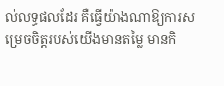ល់លទ្ធផលដែរ គឺធ្វើយ៉ាងណាឱ្យការសម្រេចចិត្តរបស់យើងមានតម្លៃ មានកិ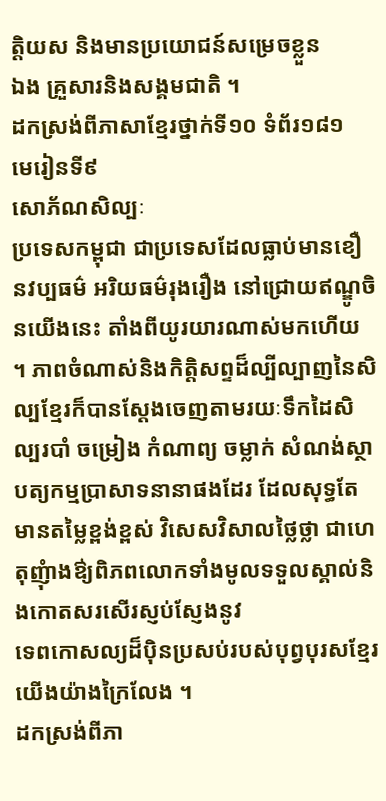ត្តិយស និងមានប្រយោជន៍សម្រេចខ្លួន
ឯង គ្រួសារនិងសង្គមជាតិ ។
ដកស្រង់ពីភាសាខ្មែរថ្នាក់ទី១០ ទំព័រ១៨១
មេរៀនទី៩
សោភ័ណសិល្បៈ
ប្រទេសកម្ពុជា ជាប្រទេសដែលធ្លាប់មានខឿនវប្បធម៌ អរិយធម៌រុងរឿង នៅជ្រោយឥណ្ឌូចិនយើងនេះ តាំងពីយូរយារណាស់មកហើយ ។ ភាពចំណាស់និងកិត្តិសព្ទដ៏ល្បីល្បាញនៃសិល្បខ្មែរក៏បានស្ដែងចេញតាមរយៈទឹកដៃសិល្បរបាំ ចម្រៀង កំណាព្យ ចម្លាក់ សំណង់ស្ថាបត្យកម្មប្រាសាទនានាផងដែរ ដែលសុទ្ធតែមានតម្លៃខ្ពង់ខ្ពស់ វិសេសវិសាលថ្លៃថ្លា ជាហេតុញុំាងឳ្យពិភពលោកទាំងមូលទទួលស្គាល់និងកោតសរសើរស្ញប់ស្ញែងនូវ
ទេពកោសល្យដ៏ប៉ិនប្រសប់របស់បុព្វបុរសខ្មែរយើងយ៉ាងក្រៃលែង ។
ដកស្រង់ពីភា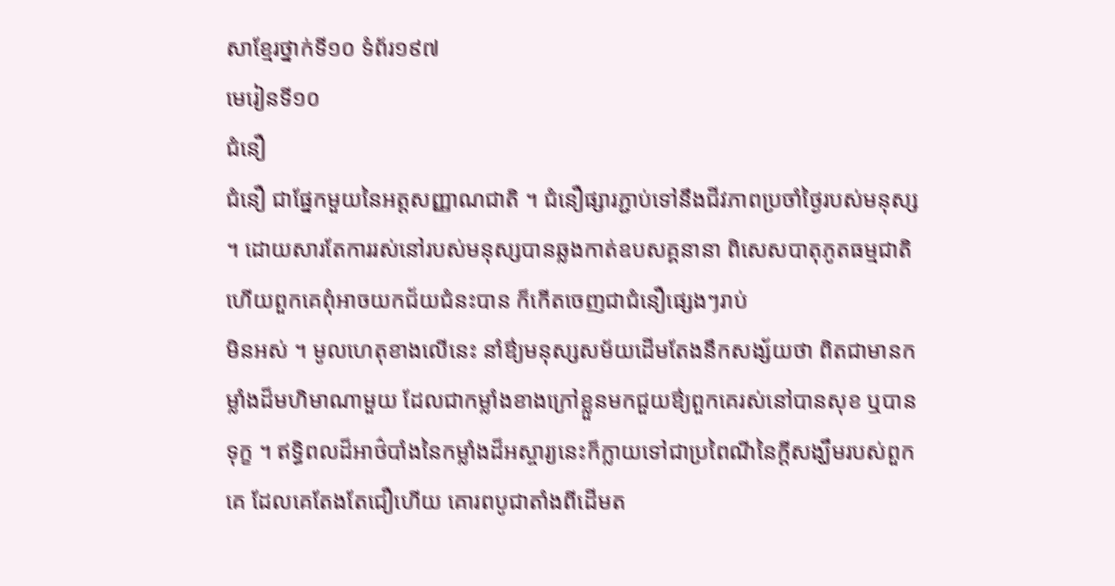សាខ្មែរថ្នាក់ទី១០ ទំព័រ១៩៧
មេរៀនទី១០
ជំនឿ
ជំនឿ ជាផ្នែកមួយនៃអត្តសញ្ញាណជាតិ ។ ជំនឿផ្សារភ្ជាប់ទៅនឹងជីវភាពប្រចាំថ្ងៃរបស់មនុស្ស ។ ដោយសារតែការរស់នៅរបស់មនុស្សបានឆ្លងកាត់ឧបសគ្គនានា ពិសេសបាតុភូតធម្មជាតិ ហើយពួកគេពុំអាចយកជ័យជំនះបាន ក៏កើតចេញជាជំនឿផ្សេងៗរាប់
មិនអស់ ។ មូលហេតុខាងលើនេះ នាំឳ្យមនុស្សសម័យដើមតែងនឹកសង្ស័យថា ពិតជាមានកម្លាំងដ៏មហិមាណាមួយ ដែលជាកម្លាំងខាងក្រៅខ្លួនមកជួយឳ្យពួកគេរស់នៅបានសុខ ឬបានទុក្ខ ។ ឥទ្ធិពលដ៏អាថ៌បាំងនៃកម្លាំងដ៏អស្ចារ្យនេះក៏ក្លាយទៅជាប្រពៃណីនៃក្ដីសង្ឃឹមរបស់ពួកគេ ដែលគេតែងតែជឿហើយ គោរពបូជាតាំងពីដើមត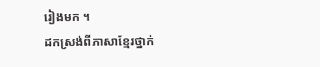រៀងមក ។
ដកស្រង់ពីភាសាខ្មែរថ្នាក់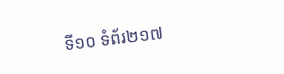ទី១០ ទំព័រ២១៧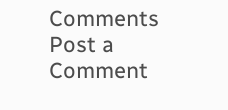Comments
Post a Comment